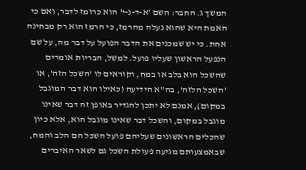המשך ג. החבר: השם 'א-ד-נ-י' הוא כרומז לדבר, ואם כי האמת היא שהוא נעלה מהרמז, כי הרמז הוא רק מבחינה אחת. כי יש שמכנים את הדבר הפועל על דבר מה, על שם הנפעל הראשון שעליו פועל. למשל, הבריות אומרים שהשכל הוא בלב או במח, וקוראים לו 'השכל הזה', או 'השכל הלזה', בה"א הידיעה (כאילו הוא דבר המוגבל במקום), אמנם לא יתכן להגדיר באופן זה דבר שאינו מוגבל במקום, והשכל דבר שאינו מוגבל הוא, אלא כיון שהכלים הראשונים שעליהם פועל השכל הם הלב והמח, שבאמצעותם מגיעה פעולת השכל גם לשאר האיברים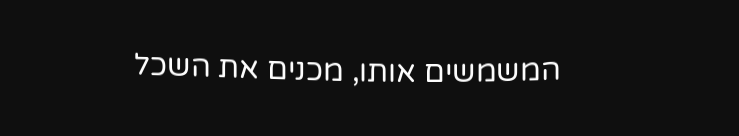המשמשים אותו, מכנים את השכל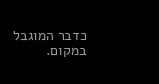כדבר המוגבל במקום.